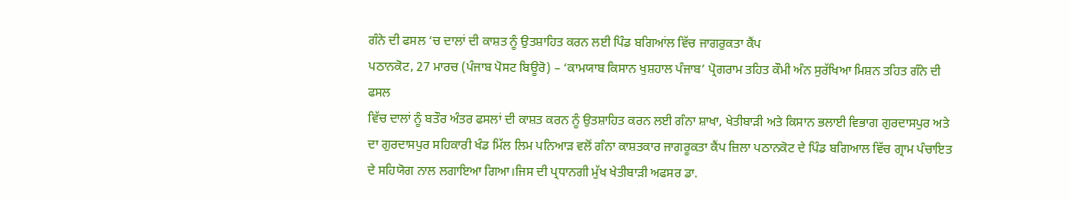ਗੰਨੇ ਦੀ ਫਸਲ ‘ਚ ਦਾਲਾਂ ਦੀ ਕਾਸ਼ਤ ਨੂੰ ਉਤਸ਼ਾਹਿਤ ਕਰਨ ਲਈ ਪਿੰਡ ਬਗਿਆਂਲ ਵਿੱਚ ਜਾਗਰੁਕਤਾ ਕੈਂਪ
ਪਠਾਨਕੋਟ, 27 ਮਾਰਚ (ਪੰਜਾਬ ਪੋਸਟ ਬਿਊਰੋ) – ‘ਕਾਮਯਾਬ ਕਿਸਾਨ ਖੁਸ਼ਹਾਲ ਪੰਜਾਬ’ ਪ੍ਰੋਗਰਾਮ ਤਹਿਤ ਕੌਮੀ ਅੰਨ ਸੁਰੱਖਿਆ ਮਿਸ਼ਨ ਤਹਿਤ ਗੰਨੇ ਦੀ ਫਸਲ
ਵਿੱਚ ਦਾਲਾਂ ਨੂੰ ਬਤੌਰ ਅੰਤਰ ਫਸਲਾਂ ਦੀ ਕਾਸ਼ਤ ਕਰਨ ਨੂੰ ਉਤਸ਼ਾਹਿਤ ਕਰਨ ਲਈ ਗੰਨਾ ਸ਼ਾਖਾ, ਖੇਤੀਬਾੜੀ ਅਤੇ ਕਿਸਾਨ ਭਲਾਈ ਵਿਭਾਗ ਗੁਰਦਾਸਪੁਰ ਅਤੇ ਦਾ ਗੁਰਦਾਸਪੁਰ ਸਹਿਕਾਰੀ ਖੰਡ ਮਿੱਲ ਲਿਮ ਪਨਿਆੜ ਵਲੋਂ ਗੰਨਾ ਕਾਸ਼ਤਕਾਰ ਜਾਗਰੂਕਤਾ ਕੈਂਪ ਜ਼ਿਲਾ ਪਠਾਨਕੋਟ ਦੇ ਪਿੰਡ ਬਗਿਆਲ ਵਿੱਚ ਗ੍ਰਾਮ ਪੰਚਾਇਤ ਦੇ ਸਹਿਯੋਗ ਨਾਲ ਲਗਾਇਆ ਗਿਆ।ਜਿਸ ਦੀ ਪ੍ਰਧਾਨਗੀ ਮੁੱਖ ਖੇਤੀਬਾੜੀ ਅਫਸਰ ਡਾ.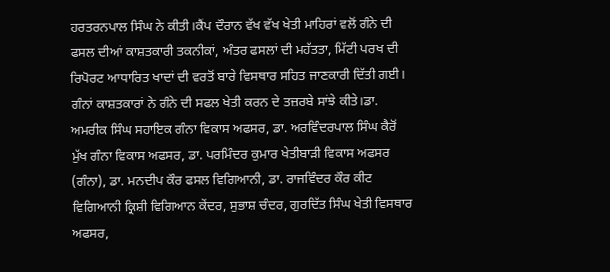ਹਰਤਰਨਪਾਲ ਸਿੰਘ ਨੇ ਕੀਤੀ।ਕੈਂਪ ਦੌਰਾਨ ਵੱਖ ਵੱਖ ਖੇਤੀ ਮਾਹਿਰਾਂ ਵਲੋਂ ਗੰਨੇ ਦੀ ਫਸਲ ਦੀਆਂ ਕਾਸ਼ਤਕਾਰੀ ਤਕਨੀਕਾਂ, ਅੰਤਰ ਫਸਲਾਂ ਦੀ ਮਹੱਤਤਾ, ਮਿੱਟੀ ਪਰਖ ਦੀ ਰਿਪੋਰਟ ਆਧਾਰਿਤ ਖਾਦਾਂ ਦੀ ਵਰਤੋਂ ਬਾਰੇ ਵਿਸਥਾਰ ਸਹਿਤ ਜਾਣਕਾਰੀ ਦਿੱਤੀ ਗਈ। ਗੰਨਾਂ ਕਾਸ਼ਤਕਾਰਾਂ ਨੇ ਗੰਨੇ ਦੀ ਸਫਲ ਖੇਤੀ ਕਰਨ ਦੇ ਤਜ਼ਰਬੇ ਸਾਂਝੇ ਕੀਤੇ।ਡਾ. ਅਮਰੀਕ ਸਿੰਘ ਸਹਾਇਕ ਗੰਨਾ ਵਿਕਾਸ ਅਫਸਰ, ਡਾ. ਅਰਵਿੰਦਰਪਾਲ ਸਿੰਘ ਕੈਰੋਂ ਮੁੱਖ ਗੰਨਾ ਵਿਕਾਸ ਅਫਸਰ, ਡਾ. ਪਰਮਿੰਦਰ ਕੁਮਾਰ ਖੇਤੀਬਾੜੀ ਵਿਕਾਸ ਅਫਸਰ (ਗੰਨਾ), ਡਾ. ਮਨਦੀਪ ਕੌਰ ਫਸਲ ਵਿਗਿਆਨੀ, ਡਾ. ਰਾਜਵਿੰਦਰ ਕੌਰ ਕੀਟ ਵਿਗਿਆਨੀ ਕ੍ਰਿਸ਼ੀ ਵਿਗਿਆਨ ਕੇਂਦਰ, ਸੁਭਾਸ਼ ਚੰਦਰ, ਗੁਰਦਿੱਤ ਸਿੰਘ ਖੇਤੀ ਵਿਸਥਾਰ ਅਫਸਰ,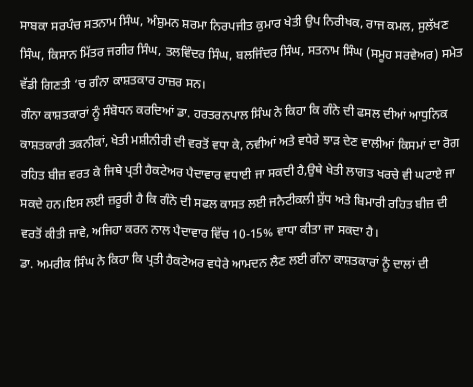ਸਾਬਕਾ ਸਰਪੰਚ ਸਤਨਾਮ ਸਿੰਘ, ਅੰਸ਼ੁਮਨ ਸ਼ਰਮਾ ਨਿਰਪਜੀਤ ਕੁਮਾਰ ਖੇਤੀ ਉਪ ਨਿਰੀਖਕ, ਰਾਜ ਕਮਲ, ਸੁਲੱਖਣ ਸਿੰਘ, ਕਿਸਾਨ ਮਿੱਤਰ ਜਗੀਰ ਸਿੰਘ, ਤਲਵਿੰਦਰ ਸਿੰਘ, ਬਲਜਿੰਦਰ ਸਿੰਘ, ਸਤਨਾਮ ਸਿੰਘ (ਸਮੂਹ ਸਰਵੇਅਰ) ਸਮੇਤ ਵੱਡੀ ਗਿਣਤੀ ‘ਚ ਗੰਨਾ ਕਾਸ਼ਤਕਾਰ ਹਾਜ਼ਰ ਸਨ।
ਗੰਨਾ ਕਾਸ਼ਤਕਾਰਾਂ ਨੂੰ ਸੰਬੋਧਨ ਕਰਦਿਆਂ ਡਾ. ਹਰਤਰਨਪਾਲ ਸਿੰਘ ਨੇ ਕਿਹਾ ਕਿ ਗੰਨੇ ਦੀ ਫਸਲ ਦੀਆਂ ਆਧੁਨਿਕ ਕਾਸ਼ਤਕਾਰੀ ਤਕਨੀਕਾਂ, ਖੇਤੀ ਮਸ਼ੀਨੀਰੀ ਦੀ ਵਰਤੋਂ ਵਧਾ ਕੇ, ਨਵੀਆਂ ਅਤੇ ਵਧੇਰੇ ਝਾੜ ਦੇਣ ਵਾਲੀਆਂ ਕਿਸਮਾਂ ਦਾ ਰੋਗ ਰਹਿਤ ਬੀਜ਼ ਵਰਤ ਕੇ ਜਿਥੇ ਪ੍ਰਤੀ ਹੈਕਟੇਅਰ ਪੈਦਾਵਾਰ ਵਧਾਈ ਜਾ ਸਕਦੀ ਹੈ,ਉਥੇ ਖੇਤੀ ਲਾਗਤ ਖਰਚੇ ਵੀ ਘਟਾਏ ਜਾ ਸਕਦੇ ਹਨ।ਇਸ ਲਈ ਜ਼ਰੂਰੀ ਹੈ ਕਿ ਗੰਨੇ ਦੀ ਸਫਲ ਕਾਸਤ ਲਈ ਜਨੈਟੀਕਲੀ ਸ਼ੁੱਧ ਅਤੇ ਬਿਮਾਰੀ ਰਹਿਤ ਬੀਜ਼ ਦੀ ਵਰਤੋਂ ਕੀਤੀ ਜਾਵੇ, ਅਜਿਹਾ ਕਰਨ ਨਾਲ ਪੈਦਾਵਾਰ ਵਿੱਚ 10-15% ਵਾਧਾ ਕੀਤਾ ਜਾ ਸਕਦਾ ਹੈ।
ਡਾ. ਅਮਰੀਕ ਸਿੰਘ ਨੇ ਕਿਹਾ ਕਿ ਪ੍ਰਤੀ ਹੈਕਟੇਅਰ ਵਧੇਰੇ ਆਮਦਨ ਲੈਣ ਲਈ ਗੰਨਾ ਕਾਸ਼ਤਕਾਰਾਂ ਨੂੰ ਦਾਲਾਂ ਦੀ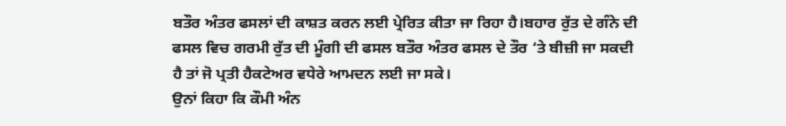ਬਤੌਰ ਅੰਤਰ ਫਸਲਾਂ ਦੀ ਕਾਸ਼ਤ ਕਰਨ ਲਈ ਪ੍ਰੇਰਿਤ ਕੀਤਾ ਜਾ ਰਿਹਾ ਹੈ।ਬਹਾਰ ਰੁੱਤ ਦੇ ਗੰਨੇ ਦੀ ਫਸਲ ਵਿਚ ਗਰਮੀ ਰੁੱਤ ਦੀ ਮੂੰਗੀ ਦੀ ਫਸਲ ਬਤੌਰ ਅੰਤਰ ਫਸਲ ਦੇ ਤੌਰ ‘ਤੇ ਬੀਜ਼ੀ ਜਾ ਸਕਦੀ ਹੈ ਤਾਂ ਜੋ ਪ੍ਰਤੀ ਹੈਕਟੇਅਰ ਵਧੇਰੇ ਆਮਦਨ ਲਈ ਜਾ ਸਕੇ।
ਉਨਾਂ ਕਿਹਾ ਕਿ ਕੌਮੀ ਅੰਨ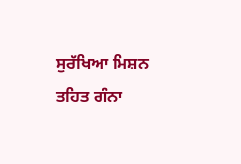ਸੁਰੱਖਿਆ ਮਿਸ਼ਨ ਤਹਿਤ ਗੰਨਾ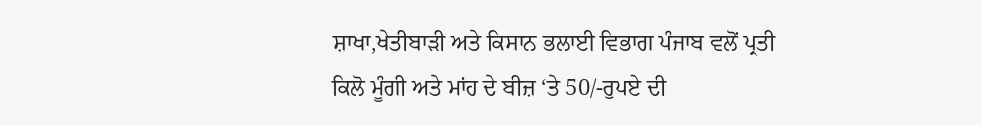ਸ਼ਾਖਾ,ਖੇਤੀਬਾੜੀ ਅਤੇ ਕਿਸਾਨ ਭਲਾਈ ਵਿਭਾਗ ਪੰਜਾਬ ਵਲੋਂ ਪ੍ਰਤੀ ਕਿਲੋ ਮੂੰਗੀ ਅਤੇ ਮਾਂਹ ਦੇ ਬੀਜ਼ ‘ਤੇ 50/-ਰੁਪਏ ਦੀ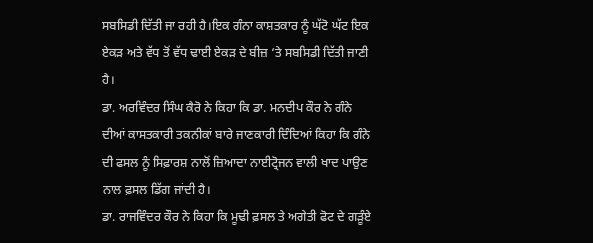ਸਬਸਿਡੀ ਦਿੱਤੀ ਜਾ ਰਹੀ ਹੈ।ਇਕ ਗੰਨਾ ਕਾਸ਼ਤਕਾਰ ਨੂੰ ਘੱਟੋ ਘੱਟ ਇਕ ਏਕੜ ਅਤੇ ਵੱਧ ਤੋਂ ਵੱਧ ਢਾਈ ਏਕੜ ਦੇ ਬੀਜ਼ ‘ਤੇ ਸਬਸਿਡੀ ਦਿੱਤੀ ਜਾਣੀ ਹੈ।
ਡਾ. ਅਰਵਿੰਦਰ ਸਿੰਘ ਕੈਰੋ ਨੇ ਕਿਹਾ ਕਿ ਡਾ. ਮਨਦੀਪ ਕੌਰ ਨੇ ਗੰਨੇ ਦੀਆਂ ਕਾਸਤਕਾਰੀ ਤਕਨੀਕਾਂ ਬਾਰੇ ਜਾਣਕਾਰੀ ਦਿੰਦਿਆਂ ਕਿਹਾ ਕਿ ਗੰਨੇ ਦੀ ਫਸਲ ਨੂੰ ਸਿਫ਼ਾਰਸ਼ ਨਾਲੋਂ ਜ਼ਿਆਦਾ ਨਾਈਟ੍ਰੋਜਨ ਵਾਲੀ ਖਾਦ ਪਾਉਣ ਨਾਲ ਫ਼ਸਲ ਡਿੱਗ ਜਾਂਦੀ ਹੈ।
ਡਾ. ਰਾਜਵਿੰਦਰ ਕੌਰ ਨੇ ਕਿਹਾ ਕਿ ਮੂਢੀ ਫ਼ਸਲ ਤੇ ਅਗੇਤੀ ਫੋਟ ਦੇ ਗੜੂੰਏ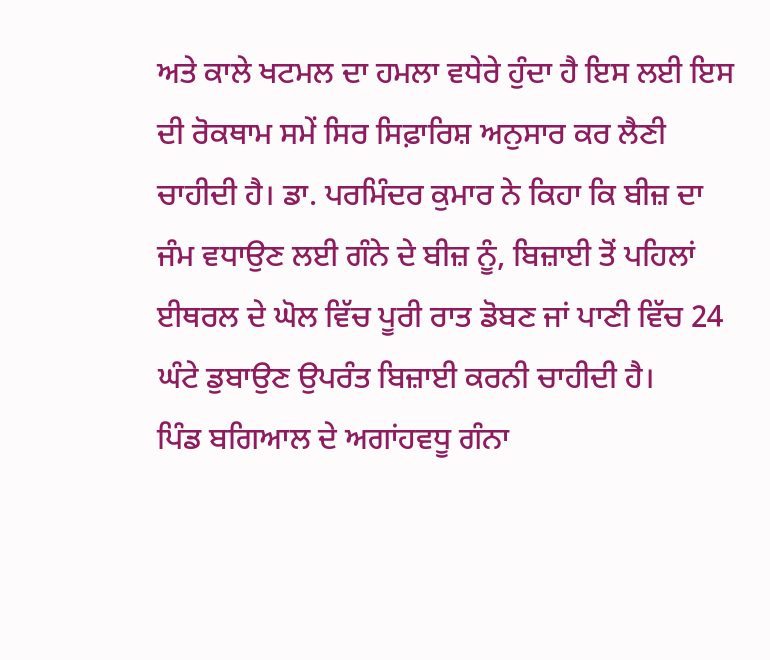ਅਤੇ ਕਾਲੇ ਖਟਮਲ ਦਾ ਹਮਲਾ ਵਧੇਰੇ ਹੁੰਦਾ ਹੈ ਇਸ ਲਈ ਇਸ ਦੀ ਰੋਕਥਾਮ ਸਮੇਂ ਸਿਰ ਸਿਫ਼ਾਰਿਸ਼ ਅਨੁਸਾਰ ਕਰ ਲੈਣੀ ਚਾਹੀਦੀ ਹੈ। ਡਾ. ਪਰਮਿੰਦਰ ਕੁਮਾਰ ਨੇ ਕਿਹਾ ਕਿ ਬੀਜ਼ ਦਾ ਜੰਮ ਵਧਾਉਣ ਲਈ ਗੰਨੇ ਦੇ ਬੀਜ਼ ਨੂੰ, ਬਿਜ਼ਾਈ ਤੋਂ ਪਹਿਲਾਂ ਈਥਰਲ ਦੇ ਘੋਲ ਵਿੱਚ ਪੂਰੀ ਰਾਤ ਡੋਬਣ ਜਾਂ ਪਾਣੀ ਵਿੱਚ 24 ਘੰਟੇ ਡੁਬਾਉਣ ਉਪਰੰਤ ਬਿਜ਼ਾਈ ਕਰਨੀ ਚਾਹੀਦੀ ਹੈ।
ਪਿੰਡ ਬਗਿਆਲ ਦੇ ਅਗਾਂਹਵਧੂ ਗੰਨਾ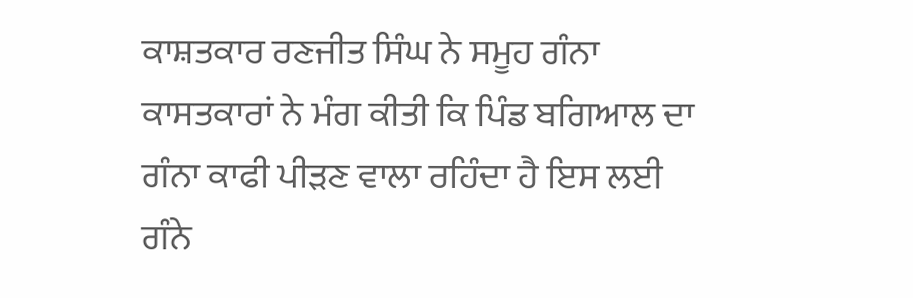ਕਾਸ਼ਤਕਾਰ ਰਣਜੀਤ ਸਿੰਘ ਨੇ ਸਮੂਹ ਗੰਨਾ ਕਾਸਤਕਾਰਾਂ ਨੇ ਮੰਗ ਕੀਤੀ ਕਿ ਪਿੰਡ ਬਗਿਆਲ ਦਾ ਗੰਨਾ ਕਾਫੀ ਪੀੜਣ ਵਾਲਾ ਰਹਿੰਦਾ ਹੈ ਇਸ ਲਈ ਗੰਨੇ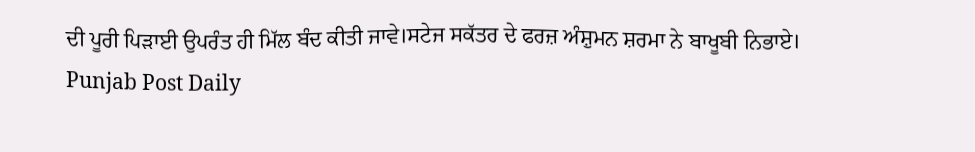ਦੀ ਪੂਰੀ ਪਿੜਾਈ ਉਪਰੰਤ ਹੀ ਮਿੱਲ ਬੰਦ ਕੀਤੀ ਜਾਵੇ।ਸਟੇਜ ਸਕੱਤਰ ਦੇ ਫਰਜ਼ ਅੰਸ਼ੁਮਨ ਸ਼ਰਮਾ ਨੇ ਬਾਖੂਬੀ ਨਿਭਾਏ।
Punjab Post Daily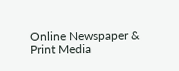Online Newspaper & Print Media